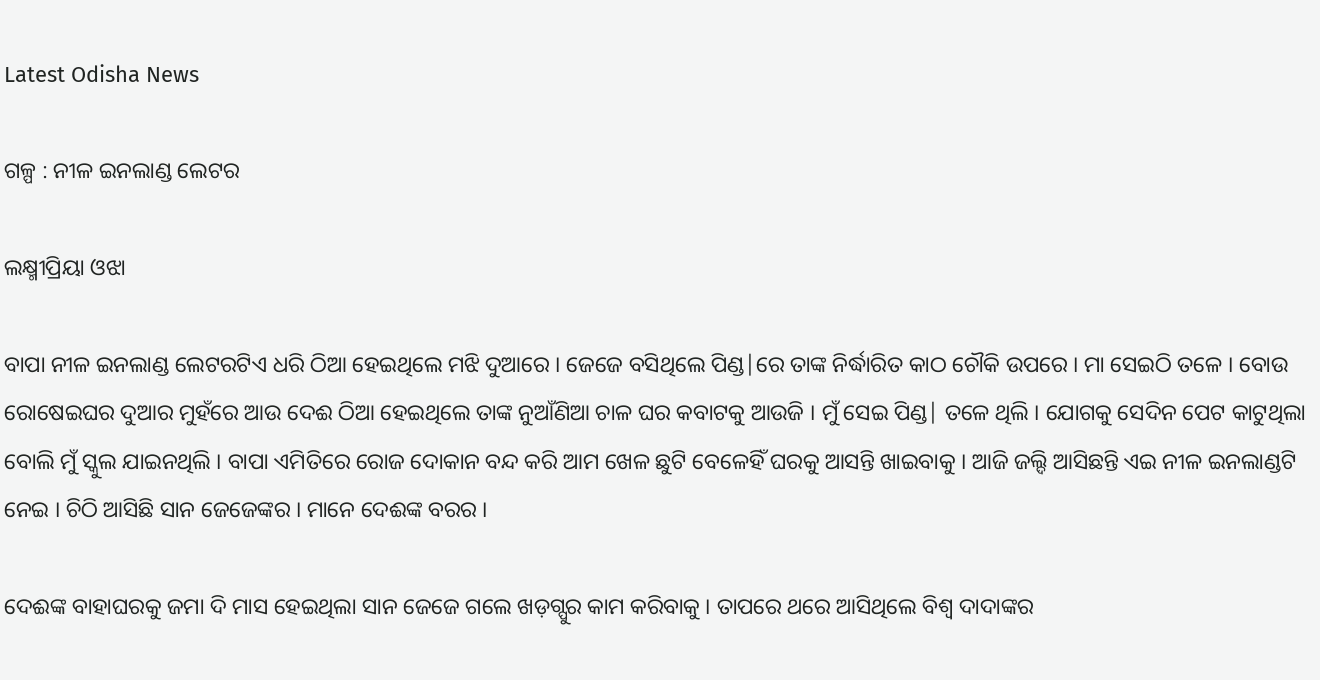Latest Odisha News

ଗଳ୍ପ : ନୀଳ ଇନଲାଣ୍ଡ ଲେଟର

ଲକ୍ଷ୍ମୀପ୍ରିୟା ଓଝା

ବାପା ନୀଳ ଇନଲାଣ୍ଡ ଲେଟରଟିଏ ଧରି ଠିଆ ହେଇଥିଲେ ମଝି ଦୁଆରେ । ଜେଜେ ବସିଥିଲେ ପିଣ୍ଡ|ରେ ତାଙ୍କ ନିର୍ଦ୍ଧାରିତ କାଠ ଚୌକି ଉପରେ । ମା ସେଇଠି ତଳେ । ବୋଉ ରୋଷେଇଘର ଦୁଆର ମୁହଁରେ ଆଉ ଦେଈ ଠିଆ ହେଇଥିଲେ ତାଙ୍କ ନୁଆଁଣିଆ ଚାଳ ଘର କବାଟକୁ ଆଉଜି । ମୁଁ ସେଇ ପିଣ୍ଡ| ତଳେ ଥିଲି । ଯୋଗକୁ ସେଦିନ ପେଟ କାଟୁଥିଲା ବୋଲି ମୁଁ ସ୍କୁଲ ଯାଇନଥିଲି । ବାପା ଏମିତିରେ ରୋଜ ଦୋକାନ ବନ୍ଦ କରି ଆମ ଖେଳ ଛୁଟି ବେଳେହିଁ ଘରକୁ ଆସନ୍ତି ଖାଇବାକୁ । ଆଜି ଜଲ୍ଦି ଆସିଛନ୍ତି ଏଇ ନୀଳ ଇନଲାଣ୍ଡଟି ନେଇ । ଚିଠି ଆସିଛି ସାନ ଜେଜେଙ୍କର । ମାନେ ଦେଈଙ୍କ ବରର ।

ଦେଈଙ୍କ ବାହାଘରକୁ ଜମା ଦି ମାସ ହେଇଥିଲା ସାନ ଜେଜେ ଗଲେ ଖଡ଼ଗ୍ପୁର କାମ କରିବାକୁ । ତାପରେ ଥରେ ଆସିଥିଲେ ବିଶ୍ୱ ଦାଦାଙ୍କର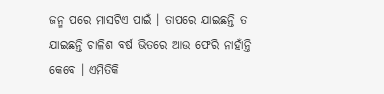ଜନ୍ମ ପରେ ମାସଟିଏ ପାଇଁ । ତାପରେ ଯାଇଛନ୍ତି ତ ଯାଇଛନ୍ତି ଚାଳିଶ ବର୍ଷ ଭିତରେ ଆଉ ଫେରି ନାହାଁନ୍ତି କେବେ । ଏମିତିକି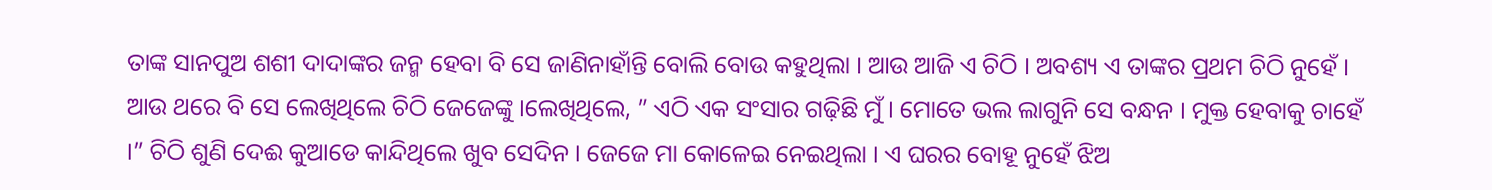ତାଙ୍କ ସାନପୁଅ ଶଶୀ ଦାଦାଙ୍କର ଜନ୍ମ ହେବା ବି ସେ ଜାଣିନାହାଁନ୍ତି ବୋଲି ବୋଉ କହୁଥିଲା । ଆଉ ଆଜି ଏ ଚିଠି । ଅବଶ୍ୟ ଏ ତାଙ୍କର ପ୍ରଥମ ଚିଠି ନୁହେଁ । ଆଉ ଥରେ ବି ସେ ଲେଖିଥିଲେ ଚିଠି ଜେଜେଙ୍କୁ ।ଲେଖିଥିଲେ, ” ଏଠି ଏକ ସଂସାର ଗଢ଼ିଛି ମୁଁ । ମୋତେ ଭଲ ଲାଗୁନି ସେ ବନ୍ଧନ । ମୁକ୍ତ ହେବାକୁ ଚାହେଁ ।” ଚିଠି ଶୁଣି ଦେଈ କୁଆଡେ କାନ୍ଦିଥିଲେ ଖୁବ ସେଦିନ । ଜେଜେ ମା କୋଳେଇ ନେଇଥିଲା । ଏ ଘରର ବୋହୂ ନୁହେଁ ଝିଅ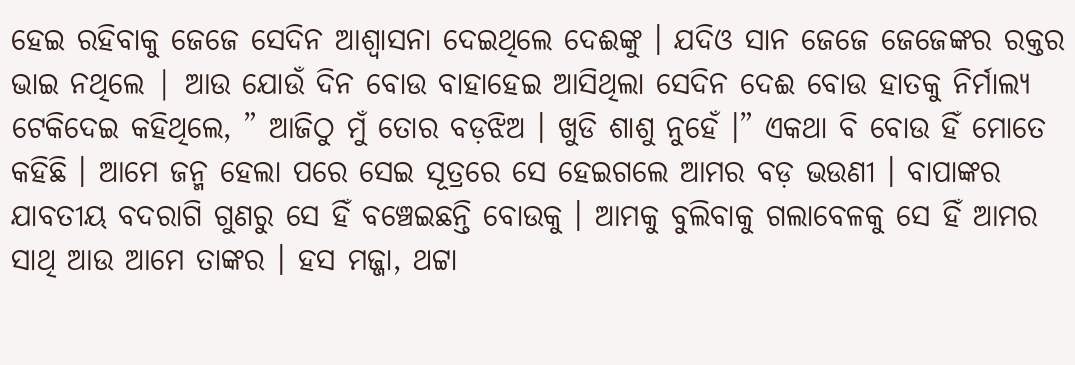ହେଇ ରହିବାକୁ ଜେଜେ ସେଦିନ ଆଶ୍ୱାସନା ଦେଇଥିଲେ ଦେଈଙ୍କୁ । ଯଦିଓ ସାନ ଜେଜେ ଜେଜେଙ୍କର ରକ୍ତର ଭାଇ ନଥିଲେ | ଆଉ ଯୋଉଁ ଦିନ ବୋଉ ବାହାହେଇ ଆସିଥିଲା ସେଦିନ ଦେଈ ବୋଉ ହାତକୁ ନିର୍ମାଲ୍ୟ ଟେକିଦେଇ କହିଥିଲେ, ” ଆଜିଠୁ ମୁଁ ତୋର ବଡ଼ଝିଅ । ଖୁଡି ଶାଶୁ ନୁହେଁ ।” ଏକଥା ବି ବୋଉ ହିଁ ମୋତେ କହିଛି । ଆମେ ଜନ୍ମ ହେଲା ପରେ ସେଇ ସୂତ୍ରରେ ସେ ହେଇଗଲେ ଆମର ବଡ଼ ଭଉଣୀ । ବାପାଙ୍କର ଯାବତୀୟ ବଦରାଗି ଗୁଣରୁ ସେ ହିଁ ବଞ୍ଚେଇଛନ୍ତି ବୋଉକୁ । ଆମକୁ ବୁଲିବାକୁ ଗଲାବେଳକୁ ସେ ହିଁ ଆମର ସାଥି ଆଉ ଆମେ ତାଙ୍କର । ହସ ମଜ୍ଜା, ଥଟ୍ଟା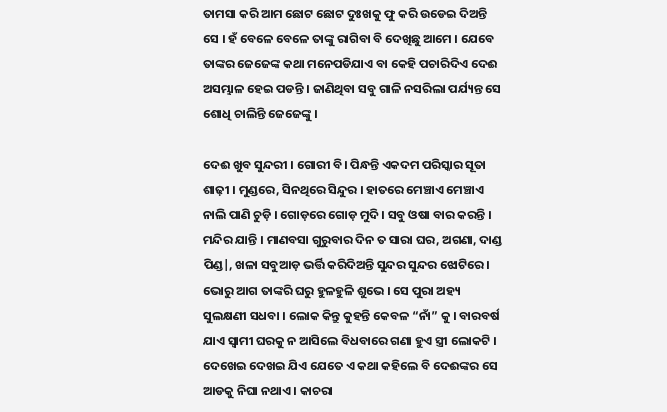ତାମସା କରି ଆମ ଛୋଟ ଛୋଟ ଦୁଃଖକୁ ଫୁ କରି ଉଡେଇ ଦିଅନ୍ତି ସେ । ହଁ ବେଳେ ବେଳେ ତାଙ୍କୁ ରାଗିବା ବି ଦେଖିଛୁ ଆମେ । ଯେବେ ତାଙ୍କର ଜେଜେଙ୍କ କଥା ମନେପଡିଯାଏ ବା କେହି ପଚାରିଦିଏ ଦେଈ ଅସମ୍ଭାଳ ହେଇ ପଡନ୍ତି । ଜାଣିଥିବା ସବୁ ଗାଳି ନସରିଲା ପର୍ଯ୍ୟନ୍ତ ସେ ଶୋଧି ଚାଲିନ୍ତି ଜେଜେଙ୍କୁ ।

ଦେଈ ଖୁବ ସୁନ୍ଦରୀ । ଗୋରୀ ବି। ପିନ୍ଧନ୍ତି ଏକଦମ ପରିସ୍କାର ସୂତା ଶାଢ଼ୀ । ମୁଣ୍ଡରେ, ସିନଥିରେ ସିନ୍ଦୁର । ହାତରେ ମେଞ୍ଚାଏ ମେଞ୍ଚାଏ ନାଲି ପାଣି ଚୁଡ଼ି । ଗୋଡ଼ରେ ଗୋଡ଼ ମୁଦି । ସବୁ ଓଷା ବାର କରନ୍ତି । ମନ୍ଦିର ଯାନ୍ତି । ମାଣବସା ଗୁରୁବାର ଦିନ ତ ସାରା ଘର, ଅଗଣା, ଦାଣ୍ଡ ପିଣ୍ଡ|, ଖଳା ସବୁଆଡ଼ ଭର୍ତ୍ତି କରିଦିଅନ୍ତି ସୁନ୍ଦର ସୁନ୍ଦର ଝୋଟିରେ । ଭୋରୁ ଆଗ ତାଙ୍କରି ଘରୁ ହୁଳହୁଳି ଶୁଭେ । ସେ ପୁରା ଅହ୍ୟ ସୁଲକ୍ଷଣୀ ସଧବା । ଲୋକ କିନ୍ତୁ କୁହନ୍ତି କେବଳ “ନାଁ” କୁ । ବାରବର୍ଷ ଯାଏ ସ୍ୱାମୀ ଘରକୁ ନ ଆସିଲେ ବିଧବାରେ ଗଣା ହୁଏ ସ୍ତ୍ରୀ ଲୋକଟି । ଦେଖେଇ ଦେଖଇ ଯିଏ ଯେତେ ଏ କଥା କହିଲେ ବି ଦେଈଙ୍କର ସେ ଆଡକୁ ନିଘା ନଥାଏ । କାଚରା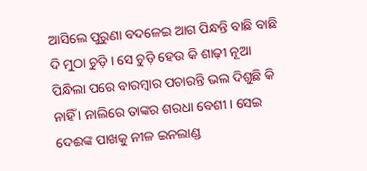ଆସିଲେ ପୁରୁଣା ବଦଳେଇ ଆଗ ପିନ୍ଧନ୍ତି ବାଛି ବାଛି ଦି ମୁଠା ଚୁଡ଼ି । ସେ ଚୁଡ଼ି ହେଉ କି ଶାଢ଼ୀ ନୂଆ ପିନ୍ଧିଲା ପରେ ବାରମ୍ବାର ପଚାରନ୍ତି ଭଲ ଦିଶୁଛି କି ନାହିଁ । ନାଲିରେ ତାଙ୍କର ଶରଧା ବେଶୀ । ସେଇ ଦେଈଙ୍କ ପାଖକୁ ନୀଳ ଇନଲାଣ୍ଡ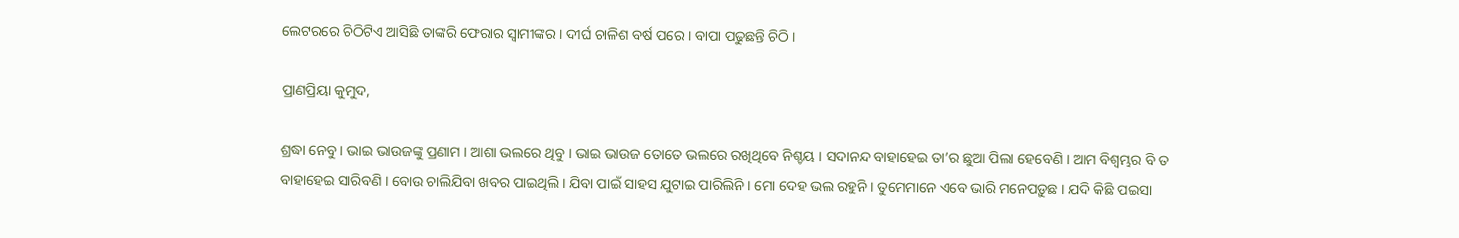ଲେଟରରେ ଚିଠିଟିଏ ଆସିଛି ତାଙ୍କରି ଫେରାର ସ୍ୱାମୀଙ୍କର । ଦୀର୍ଘ ଚାଳିଶ ବର୍ଷ ପରେ । ବାପା ପଢୁଛନ୍ତି ଚିଠି ।

ପ୍ରାଣପ୍ରିୟା କୁମୁଦ,

ଶ୍ରଦ୍ଧା ନେବୁ । ଭାଇ ଭାଉଜଙ୍କୁ ପ୍ରଣାମ । ଆଶା ଭଲରେ ଥିବୁ । ଭାଇ ଭାଉଜ ତୋତେ ଭଲରେ ରଖିଥିବେ ନିଶ୍ଚୟ । ସଦାନନ୍ଦ ବାହାହେଇ ତା’ର ଛୁଆ ପିଲା ହେବେଣି । ଆମ ବିଶ୍ୱମ୍ଭର ବି ତ ବାହାହେଇ ସାରିବଣି । ବୋଉ ଚାଲିଯିବା ଖବର ପାଇଥିଲି । ଯିବା ପାଇଁ ସାହସ ଯୁଟାଇ ପାରିଲିନି । ମୋ ଦେହ ଭଲ ରହୁନି । ତୁମେମାନେ ଏବେ ଭାରି ମନେପଡ଼ୁଛ । ଯଦି କିଛି ପଇସା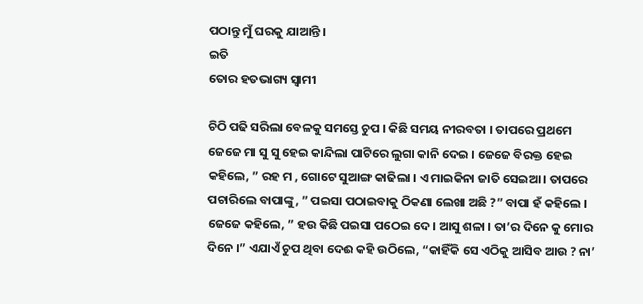ପଠାନ୍ତୁ ମୁଁ ଘରକୁ ଯାଆନ୍ତି ।
ଇତି
ତୋର ହତଭାଗ୍ୟ ସ୍ୱାମୀ

ଚିଠି ପଢି ସରିଲା ବେଳକୁ ସମସ୍ତେ ଚୁପ । କିଛି ସମୟ ନୀରବତା । ତାପରେ ପ୍ରଥମେ ଜେଜେ ମା ସୁ ସୁ ହେଇ କାନ୍ଦିଲା ପାଟିରେ ଲୁଗା କାନି ଦେଇ । ଜେଜେ ବିରକ୍ତ ହେଇ କହିଲେ, ” ରହ ମ , ଗୋଟେ ସୁଆଙ୍ଗ କାଢିଲା । ଏ ମାଇକିନା ଜାତି ସେଇଆ । ତାପରେ ପଚାରିଲେ ବାପାଙ୍କୁ, ” ପଇସା ପଠାଇବାକୁ ଠିକଣା ଲେଖା ଅଛି ?” ବାପା ହଁ କହିଲେ । ଜେଜେ କହିଲେ, ” ହଉ କିଛି ପଇସା ପଠେଇ ଦେ । ଆସୁ ଶଳା । ତା’ର ଦିନେ କୁ ମୋର ଦିନେ ।” ଏଯାଏଁ ଚୁପ ଥିବା ଦେଈ କହି ଉଠିଲେ, “କାହିଁକି ସେ ଏଠିକୁ ଆସିବ ଆଉ ? ନା’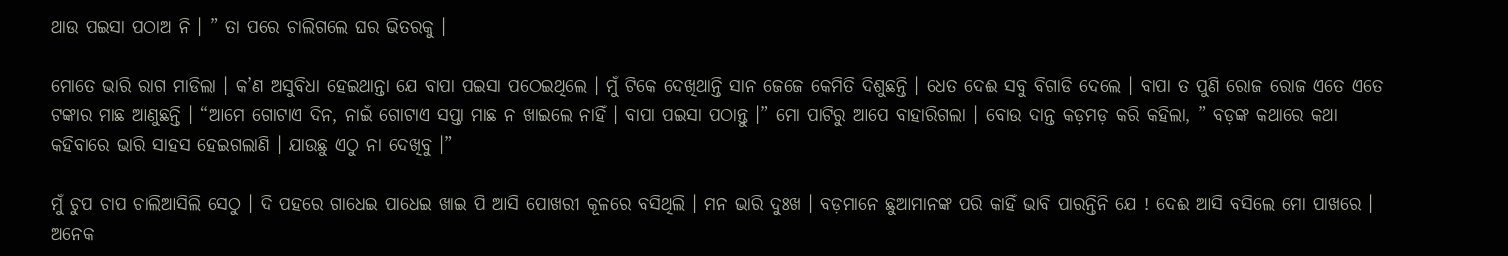ଥାଉ ପଇସା ପଠାଅ ନି । ” ତା ପରେ ଚାଲିଗଲେ ଘର ଭିତରକୁ ।

ମୋତେ ଭାରି ରାଗ ମାଡିଲା । କ’ଣ ଅସୁବିଧା ହେଇଥାନ୍ତା ଯେ ବାପା ପଇସା ପଠେଇଥିଲେ । ମୁଁ ଟିକେ ଦେଖିଥାନ୍ତି ସାନ ଜେଜେ କେମିତି ଦିଶୁଛନ୍ତି । ଧେତ ଦେଈ ସବୁ ବିଗାଡି ଦେଲେ । ବାପା ତ ପୁଣି ରୋଜ ରୋଜ ଏତେ ଏତେ ଟଙ୍କାର ମାଛ ଆଣୁଛନ୍ତି । “ଆମେ ଗୋଟାଏ ଦିନ, ନାଇଁ ଗୋଟାଏ ସପ୍ତା ମାଛ ନ ଖାଇଲେ ନାହିଁ । ବାପା ପଇସା ପଠାନ୍ତୁ ।” ମୋ ପାଟିରୁ ଆପେ ବାହାରିଗଲା । ବୋଉ ଦାନ୍ତ କଡ଼ମଡ଼ କରି କହିଲା, ” ବଡ଼ଙ୍କ କଥାରେ କଥା କହିବାରେ ଭାରି ସାହସ ହେଇଗଲାଣି । ଯାଉଛୁ ଏଠୁ ନା ଦେଖିବୁ ।”

ମୁଁ ଚୁପ ଚାପ ଚାଲିଆସିଲି ସେଠୁ । ଦି ପହରେ ଗାଧେଇ ପାଧେଇ ଖାଇ ପି ଆସି ପୋଖରୀ କୂଳରେ ବସିଥିଲି । ମନ ଭାରି ଦୁଃଖ । ବଡ଼ମାନେ ଛୁଆମାନଙ୍କ ପରି କାହିଁ ଭାବି ପାରନ୍ତିନି ଯେ ! ଦେଈ ଆସି ବସିଲେ ମୋ ପାଖରେ । ଅନେକ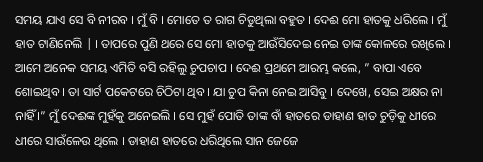ସମୟ ଯାଏ ସେ ବି ନୀରବ । ମୁଁ ବି । ମୋତେ ତ ରାଗ ଚିଡୁଥିଲା ବହୁତ । ଦେଈ ମୋ ହାତକୁ ଧରିଲେ । ମୁଁ ହାତ ଟାଣିନେଲି | । ତାପରେ ପୁଣି ଥରେ ସେ ମୋ ହାତକୁ ଆଉଁସିଦେଇ ନେଇ ତାଙ୍କ କୋଳରେ ରଖିଲେ । ଆମେ ଅନେକ ସମୟ ଏମିତି ବସି ରହିଲୁ ଚୁପଚାପ । ଦେଈ ପ୍ରଥମେ ଆରମ୍ଭ କଲେ, ” ବାପା ଏବେ ଶୋଇଥିବ । ତା ସାର୍ଟ ପକେଟରେ ଚିଠିଟା ଥିବ । ଯା ଚୁପ କିନା ନେଇ ଆସିବୁ । ଦେଖେ, ସେଇ ଅକ୍ଷର ନା ନାହିଁ ।” ମୁଁ ଦେଈଙ୍କ ମୁହଁକୁ ଅନେଇଲି । ସେ ମୁହଁ ପୋତି ତାଙ୍କ ବାଁ ହାତରେ ଡାହାଣ ହାତ ଚୁଡ଼ିକୁ ଧୀରେ ଧୀରେ ସାଉଁଳେଉ ଥିଲେ । ଡାହାଣ ହାତରେ ଧରିଥିଲେ ସାନ ଜେଜେ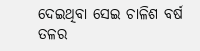ଦେଇଥିବା ସେଇ ଚାଳିଶ ବର୍ଷ ତଳର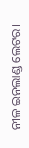ନୀଳ ଇନଲାଣ୍ଡ ଲେଟର।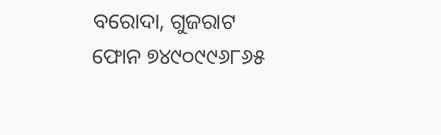ବରୋଦା, ଗୁଜରାଟ
ଫୋନ ୭୪୯୦୯୯୬୮୬୫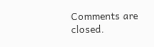Comments are closed.